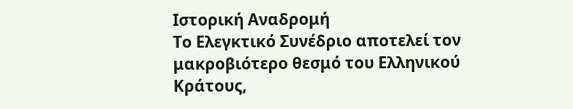Ιστορική Αναδρομή
Το Ελεγκτικό Συνέδριο αποτελεί τον μακροβιότερο θεσμό του Ελληνικού Κράτους,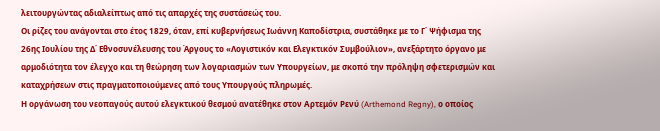λειτουργώντας αδιαλείπτως από τις απαρχές της συστάσεώς του.
Οι ρίζες του ανάγονται στο έτος 1829, όταν, επί κυβερνήσεως Ιωάννη Καποδίστρια, συστάθηκε με το Γ΄ Ψήφισμα της 26ης Ιουλίου της Δ΄ Εθνοσυνέλευσης του Άργους το «Λογιστικόν και Ελεγκτικόν Συμβούλιον», ανεξάρτητο όργανο με αρμοδιότητα τον έλεγχο και τη θεώρηση των λογαριασμών των Υπουργείων, με σκοπό την πρόληψη σφετερισμών και καταχρήσεων στις πραγματοποιούμενες από τους Υπουργούς πληρωμές.
Η οργάνωση του νεοπαγούς αυτού ελεγκτικού θεσμού ανατέθηκε στον Αρτεμόν Ρενύ (Arthemond Regny), ο οποίος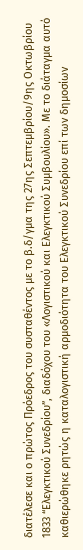διατέλεσε και ο πρώτος Πρόεδρος του συσταθέντος με το β.δ/γμα της 27ης Σεπτεμβρίου/9ης Οκτωβρίου 1833 “Ελεγκτικού Συνεδρίου”, διαδόχου του «Λογιστικού και Ελεγκτικού Συμβουλίου». Με το διάταγμα αυτό καθιερώθηκε ρητώς η καταλογιστική αρμοδιότητα του Ελεγκτικού Συνεδρίου επί των δημοσίων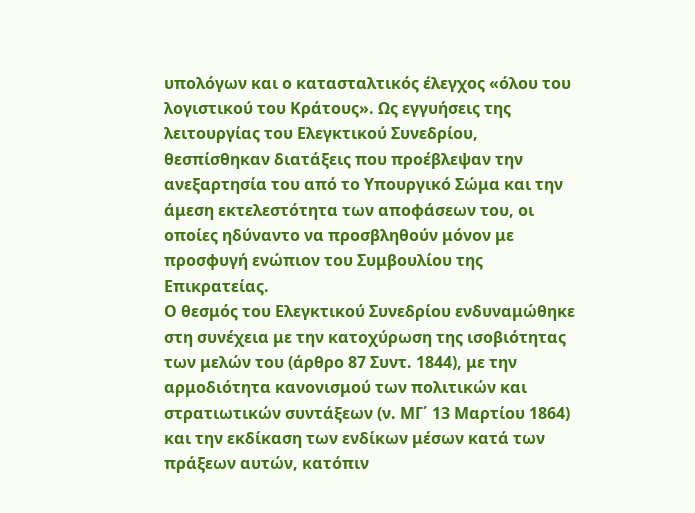υπολόγων και ο κατασταλτικός έλεγχος «όλου του λογιστικού του Κράτους». Ως εγγυήσεις της λειτουργίας του Ελεγκτικού Συνεδρίου, θεσπίσθηκαν διατάξεις που προέβλεψαν την ανεξαρτησία του από το Υπουργικό Σώμα και την άμεση εκτελεστότητα των αποφάσεων του, οι οποίες ηδύναντο να προσβληθούν μόνον με προσφυγή ενώπιον του Συμβουλίου της Επικρατείας.
Ο θεσμός του Ελεγκτικού Συνεδρίου ενδυναμώθηκε στη συνέχεια με την κατοχύρωση της ισοβιότητας των μελών του (άρθρο 87 Συντ. 1844), με την αρμοδιότητα κανονισμού των πολιτικών και στρατιωτικών συντάξεων (ν. ΜΓ΄ 13 Μαρτίου 1864) και την εκδίκαση των ενδίκων μέσων κατά των πράξεων αυτών, κατόπιν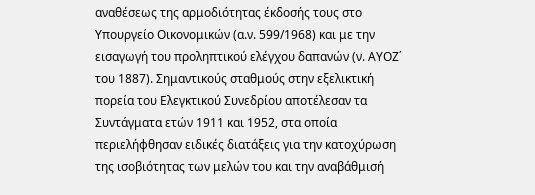αναθέσεως της αρμοδιότητας έκδοσής τους στο Υπουργείο Οικονομικών (α.ν. 599/1968) και με την εισαγωγή του προληπτικού ελέγχου δαπανών (ν. ΑΥΟΖ΄ του 1887). Σημαντικούς σταθμούς στην εξελικτική πορεία του Ελεγκτικού Συνεδρίου αποτέλεσαν τα Συντάγματα ετών 1911 και 1952, στα οποία
περιελήφθησαν ειδικές διατάξεις για την κατοχύρωση της ισοβιότητας των μελών του και την αναβάθμισή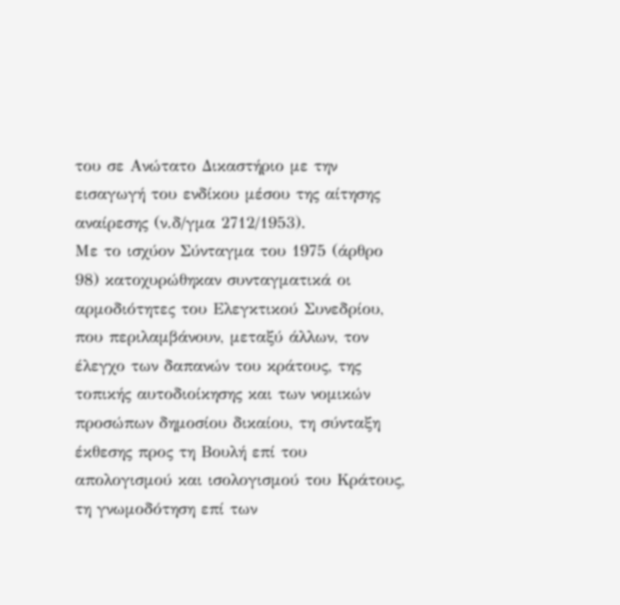του σε Ανώτατο Δικαστήριο με την εισαγωγή του ενδίκου μέσου της αίτησης αναίρεσης (ν.δ/γμα 2712/1953).
Με το ισχύον Σύνταγμα του 1975 (άρθρο 98) κατοχυρώθηκαν συνταγματικά οι αρμοδιότητες του Ελεγκτικού Συνεδρίου, που περιλαμβάνουν, μεταξύ άλλων, τον έλεγχο των δαπανών του κράτους, της τοπικής αυτοδιοίκησης και των νομικών προσώπων δημοσίου δικαίου, τη σύνταξη έκθεσης προς τη Βουλή επί του απολογισμού και ισολογισμού του Κράτους, τη γνωμοδότηση επί των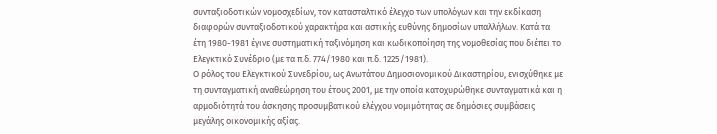συνταξιοδοτικών νομοσχεδίων, τον κατασταλτικό έλεγχο των υπολόγων και την εκδίκαση διαφορών συνταξιοδοτικού χαρακτήρα και αστικής ευθύνης δημοσίων υπαλλήλων. Κατά τα έτη 1980-1981 έγινε συστηματική ταξινόμηση και κωδικοποίηση της νομοθεσίας που διέπει το Ελεγκτικό Συνέδριο (με τα π.δ. 774/1980 και π.δ. 1225/1981).
Ο ρόλος του Ελεγκτικού Συνεδρίου, ως Ανωτάτου Δημοσιονομικού Δικαστηρίου, ενισχύθηκε με τη συνταγματική αναθεώρηση του έτους 2001, με την οποία κατοχυρώθηκε συνταγματικά και η αρμοδιότητά του άσκησης προσυμβατικού ελέγχου νομιμότητας σε δημόσιες συμβάσεις μεγάλης οικονομικής αξίας.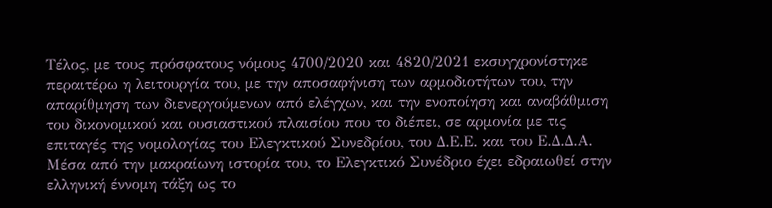Τέλος, με τους πρόσφατους νόμους 4700/2020 και 4820/2021 εκσυγχρονίστηκε περαιτέρω η λειτουργία του, με την αποσαφήνιση των αρμοδιοτήτων του, την απαρίθμηση των διενεργούμενων από ελέγχων, και την ενοποίηση και αναβάθμιση του δικονομικού και ουσιαστικού πλαισίου που το διέπει, σε αρμονία με τις επιταγές της νομολογίας του Ελεγκτικού Συνεδρίου, του Δ.Ε.Ε. και του Ε.Δ.Δ.Α.
Μέσα από την μακραίωνη ιστορία του, το Ελεγκτικό Συνέδριο έχει εδραιωθεί στην ελληνική έννομη τάξη ως το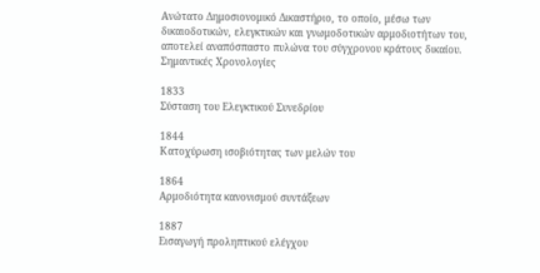Ανώτατο Δημοσιονομικό Δικαστήριο, το οποίο, μέσω των δικαιοδοτικών, ελεγκτικών και γνωμοδοτικών αρμοδιοτήτων του, αποτελεί αναπόσπαστο πυλώνα του σύγχρονου κράτους δικαίου.
Σημαντικές Χρονολογίες

1833
Σύσταση του Ελεγκτικού Συνεδρίου

1844
Κατοχύρωση ισοβιότητας των μελών του

1864
Αρμοδιότητα κανονισμού συντάξεων

1887
Εισαγωγή προληπτικού ελέγχου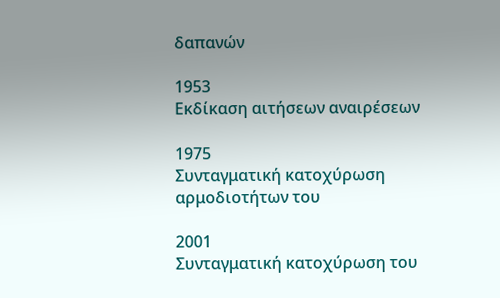δαπανών

1953
Εκδίκαση αιτήσεων αναιρέσεων

1975
Συνταγματική κατοχύρωση αρμοδιοτήτων του

2001
Συνταγματική κατοχύρωση του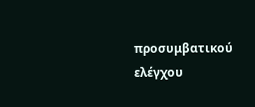προσυμβατικού ελέγχου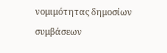νομιμότητας δημοσίων συμβάσεων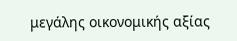μεγάλης οικονομικής αξίας